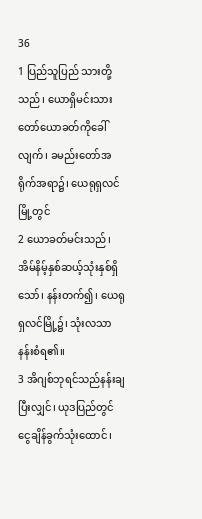36
1 ပြည်သူပြည် သားတို့သည်၊ ယောရှိမင်းသားတော်ယောခတ်ကိုခေါ်လျက်၊ ခမည်းတော်အရိုက်အရာ၌၊ ယေရုရှလင်မြို့တွင်
2 ယောခတ်မင်းသည်၊ အိမ်နိမ့်နှစ်ဆယ့်သုံးနှစ်ရှိသော်၊ နန်းတက်၍၊ ယေရုရှလင်မြို့၌၊ သုံးလသာနန်းစံရ၏။
3 အိဂျစ်ဘုရင်သည်နန်းချပြီးလျှင်၊ ယုဒပြည်တွင် ငွေချိန်ခွက်သုံးထောင်၊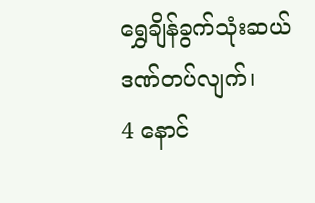ရွှေချိန်ခွက်သုံးဆယ်ဒဏ်တပ်လျက်၊
4 နောင်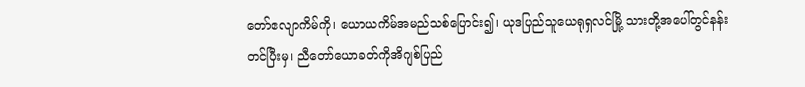တော်ဧလျာကိမ်ကို၊ ယောယကိမ်အမည်သစ်ပြောင်း၍၊ ယုဒပြည်သူယေရုရှလင်မြို့ သားတို့အပေါ်တွင်နန်းတင်ပြီးမှ၊ ညီတော်ယောခတ်ကိုအိဂျစ်ပြည်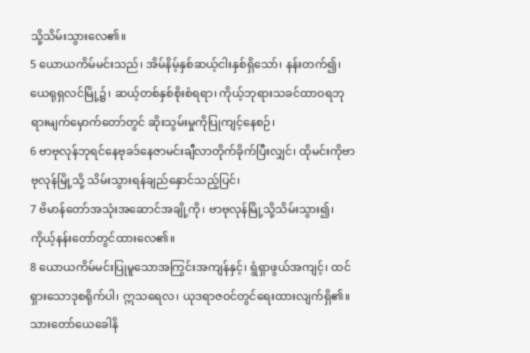သို့သိမ်းသွားလေ၏။
5 ယောယကိမ်မင်းသည်၊ အိမ်နိမ့်နှစ်ဆယ့်ငါးနှစ်ရှိသော်၊ နန်းတက်၍၊ ယေရုရှလင်မြို့၌၊ ဆယ့်တစ်နှစ်စိုးစံရရာ၊ ကိုယ့်ဘုရားသခင်ထာဝရဘုရားမျက်မှောက်တော်တွင် ဆိုးသွမ်းမှုကိုပြုကျင့်နေစဉ်၊
6 ဗာဗုလုန်ဘုရင်နေဗုခဒ်နေဇာမင်းချီလာတိုက်ခိုက်ပြီးလျှင်၊ ထိုမင်းကိုဗာဗုလုန်မြို့သို့ သိမ်းသွားရန်ချည်နှောင်သည့်ပြင်၊
7 ဗိမာန်တော်အသုံးအဆောင်အချို့ကို၊ ဗာဗုလုန်မြို့သို့သိမ်းသွား၍၊ ကိုယ့်နန်းတော်တွင်ထားလေ၏။
8 ယောယကိမ်မင်းပြုမူသောအကြွင်းအကျန်နှင့်၊ ရွံရှာဖွယ်အကျင့်၊ ထင်ရှားသောဒုစရိုက်ပါ၊ ဣသရေလ၊ ယုဒရာဇဝင်တွင်ရေးထားလျက်ရှိ၏။ သားတော်ယေခေါနိ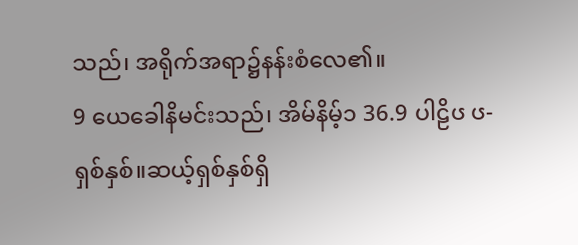သည်၊ အရိုက်အရာ၌နန်းစံလေ၏။
9 ယေခေါနိမင်းသည်၊ အိမ်နိမ့်၁ 36.9 ပါဠိၒ ၒ- ရှစ်နှစ်။ဆယ့်ရှစ်နှစ်ရှိ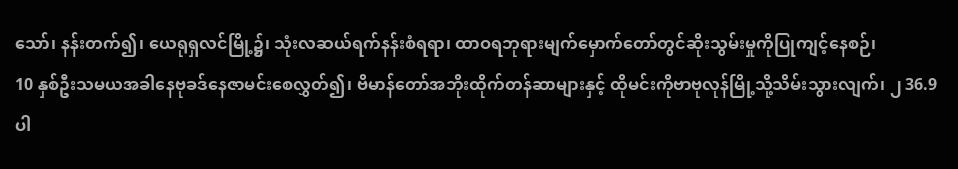သော်၊ နန်းတက်၍၊ ယေရုရှလင်မြို့၌၊ သုံးလဆယ်ရက်နန်းစံရရာ၊ ထာဝရဘုရားမျက်မှောက်တော်တွင်ဆိုးသွမ်းမှုကိုပြုကျင့်နေစဉ်၊
10 နှစ်ဦးသမယအခါနေဗုခဒ်နေဇာမင်းစေလွှတ်၍၊ ဗိမာန်တော်အဘိုးထိုက်တန်ဆာများနှင့် ထိုမင်းကိုဗာဗုလုန်မြို့သို့သိမ်းသွားလျက်၊ ၂ 36.9 ပါ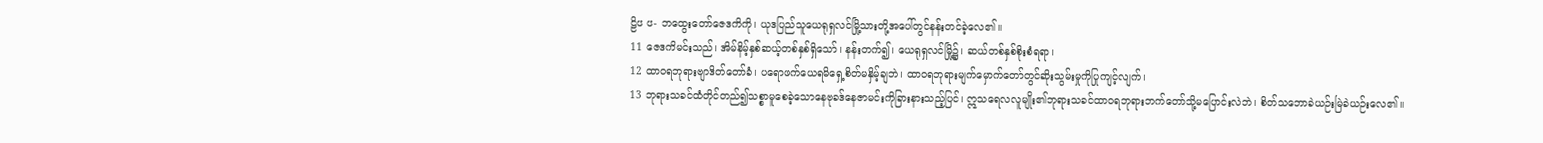ဠိၒ ၒ- ဘထွေးတော်ဇေဒကိကို၊ ယုဒပြည်သူယေရုရှလင်မြို့သားတို့အပေါ်တွင်နန်းတင်ခဲ့လေ၏။
11 ဇေဒကိမင်းသည်၊ အိမ်နိမ့်နှစ်ဆယ့်တစ်နှစ်ရှိသော်၊ နန်းတက်၍၊ ယေရုရှလင်မြို့၌၊ ဆယ်တစ်နှစ်စိုးစံရရာ၊
12 ထာဝရဘုရားဗျာဒိတ်တော်ခံ၊ ပရောဖက်ယေရမိရှေ့စိတ်မနှိမ့်ချဘဲ၊ ထာဝရဘုရားမျက်မှောက်တော်တွင်ဆိုးသွမ်းမှုကိုပြုကျင့်လျက်၊
13 ဘုရားသခင်ထံတိုင်တည်၍သစ္စာမူစေခဲ့သောနေဗုခဒ်နေဇာမင်းကိုခြားနားသည့်ပြင်၊ ဣသရေလလူမျိုး၏ဘုရားသခင်ထာဝရဘုရားဘက်တော်သို့မပြောင်းလဲဘဲ၊ စိတ်သဘောခဲယဉ်းမြဲခဲယဉ်းလေ၏။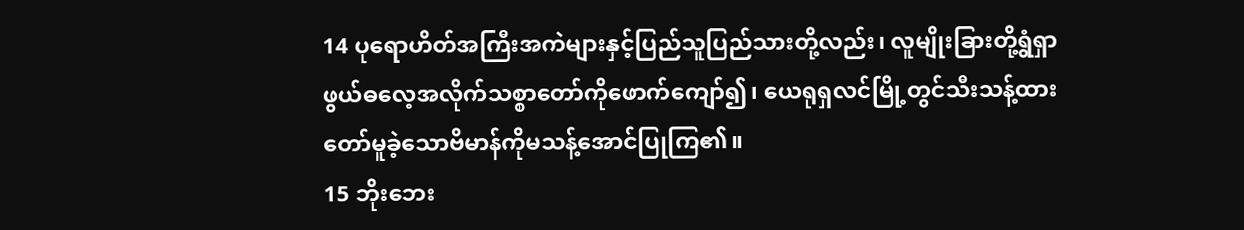14 ပုရောဟိတ်အကြီးအကဲများနှင့်ပြည်သူပြည်သားတို့လည်း၊ လူမျိုးခြားတို့ရွံရှာဖွယ်ဓလေ့အလိုက်သစ္စာတော်ကိုဖောက်ကျော်၍၊ ယေရုရှလင်မြို့တွင်သီးသန့်ထားတော်မူခဲ့သောဗိမာန်ကိုမသန့်အောင်ပြုကြ၏။
15 ဘိုးဘေး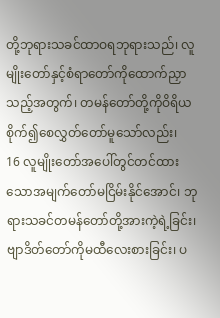တို့ဘုရားသခင်ထာဝရဘုရားသည်၊ လူမျိုးတော်နှင့်စံရာတော်ကိုထောက်ညှာသည့်အတွက်၊ တမန်တော်တို့ကိုဝိရိယစိုက်၍စေလွှတ်တော်မူသော်လည်း၊
16 လူမျိုးတော်အပေါ်တွင်တင်ထားသောအမျက်တော်မငြိမ်းနိုင်အောင်၊ ဘုရားသခင်တမန်တော်တို့အားကဲ့ရဲ့ခြင်း၊ ဗျာဒိတ်တော်ကိုမထီလေးစားခြင်း၊ ပ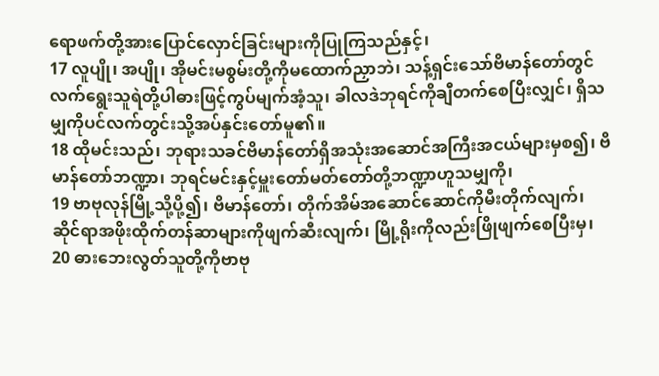ရောဖက်တို့အားပြောင်လှောင်ခြင်းများကိုပြုကြသည်နှင့်၊
17 လူပျို၊ အပျို၊ အိုမင်းမစွမ်းတို့ကိုမထောက်ညှာဘဲ၊ သန့်ရှင်းသော်ဗိမာန်တော်တွင်လက်ရွေးသူရဲတို့ပါဓားဖြင့်ကွပ်မျက်အံ့သူ၊ ခါလဒဲဘုရင်ကိုချီတက်စေပြီးလျှင်၊ ရှိသမျှကိုပင်လက်တွင်းသို့အပ်နှင်းတော်မူ၏။
18 ထိုမင်းသည်၊ ဘုရားသခင်ဗိမာန်တော်ရှိအသုံးအဆောင်အကြီးအငယ်များမှစ၍၊ ဗိမာန်တော်ဘဏ္ဍာ၊ ဘုရင်မင်းနှင့်မှူးတော်မတ်တော်တို့ဘဏ္ဍာဟူသမျှကို၊
19 ဗာဗုလုန်မြို့သို့ပို့၍၊ ဗိမာန်တော်၊ တိုက်အိမ်အဆောင်ဆောင်ကိုမီးတိုက်လျက်၊ ဆိုင်ရာအဖိုးထိုက်တန်ဆာများကိုဖျက်ဆီးလျက်၊ မြို့ရိုးကိုလည်းဖြိုဖျက်စေပြီးမှ၊
20 ဓားဘေးလွတ်သူတို့ကိုဗာဗု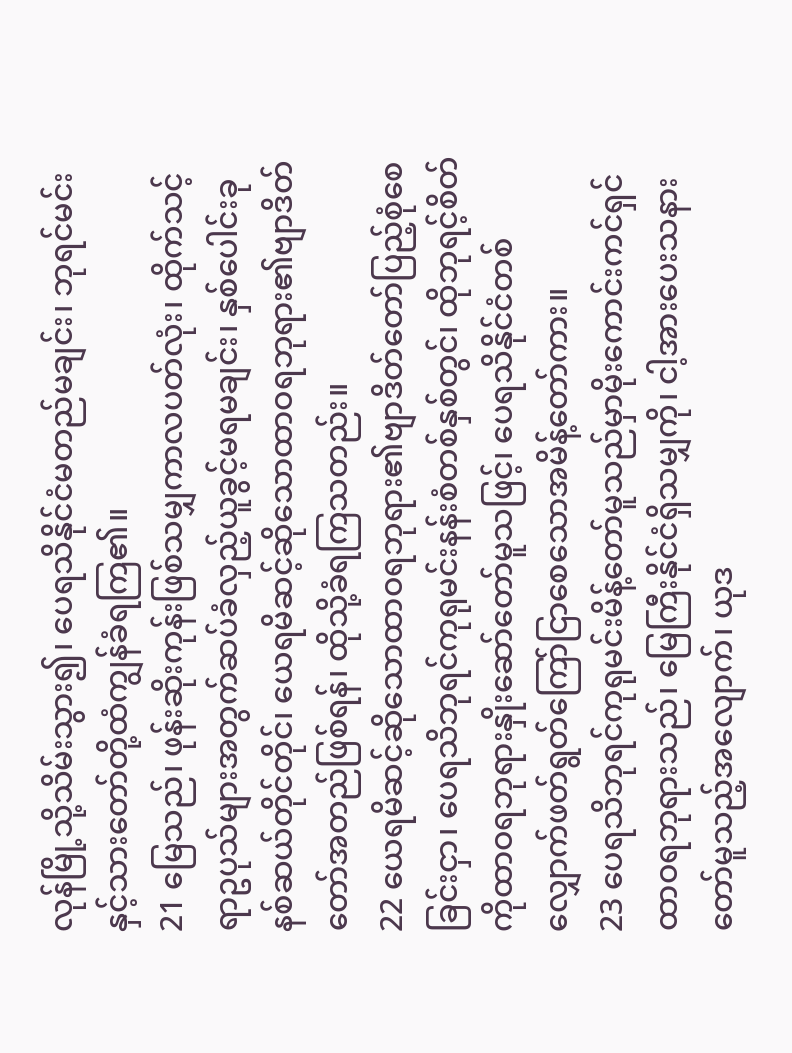လုန်မြို့သို့သိမ်းသွား၍၊ ပေရသိနိုင်ငံမတည်မချင်း၊ ဘုရင်မင်းနှင့်သားတော်တို့ထံကျွန်ခံရကြ၏။
21 မြေသည်၊ ဖုန်းဆိုးကုန်းဖြစ်သမျှကာလပတ်လုံး၊ ထိုက်သင့်ရာဥပုသ်များအတွက်ဆပ်ခံလှည့်ယူခွင့်မရမချင်း၊ နှစ်ပေါင်းခုနစ်ဆယ်တိုင်တိုင်၊ ယေရမိဆင့်ဆိုသောထာဝရဘုရား၏ဗျာဒိတ်တော်အတည်ဖြစ်ရန်၊ ထိုသို့ခံရကြသတည်း။
22 ယေရမိဆင့်ဆိုသောထာဝရဘုရား၏ဗျာဒိတ်တော်ပြည့်စုံစေခြင်းငှာ၊ ပေရသိဘုရင်ကုရုမင်းနန်းစံတစ်နှစ်တွင်၊ ထိုဘုရင့်စိတ်ကိုထာဝရဘုရားနှိုးဆော်တော်မူသဖြင့်၊ ပေရသိနိုင်ငံတစ်လျှောက်ဖတ်ရွတ်ကြော်ငြာစေသောအမိန့်တော်ကား။
23 ပေရသိဘုရင်ကုရုမင်းမိန့်တော်မူသည်မှာမိုးကောင်းကင်ရှင်ထာဝရဘုရားသည်၊ မြေကြီးနိုင်ငံရှိသမျှကို၊ ငါ့အားပေးသနားတော်မူသည့်အလျောက်၊ ယုဒ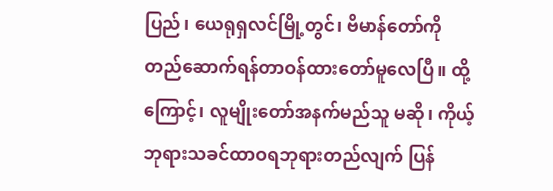ပြည်၊ ယေရုရှလင်မြို့တွင်၊ ဗိမာန်တော်ကိုတည်ဆောက်ရန်တာဝန်ထားတော်မူလေပြီ။ ထို့ကြောင့်၊ လူမျိုးတော်အနက်မည်သူ မဆို၊ ကိုယ့်ဘုရားသခင်ထာဝရဘုရားတည်လျက် ပြန်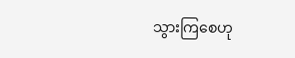သွားကြစေဟု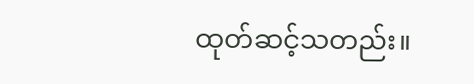ထုတ်ဆင့်သတည်း။